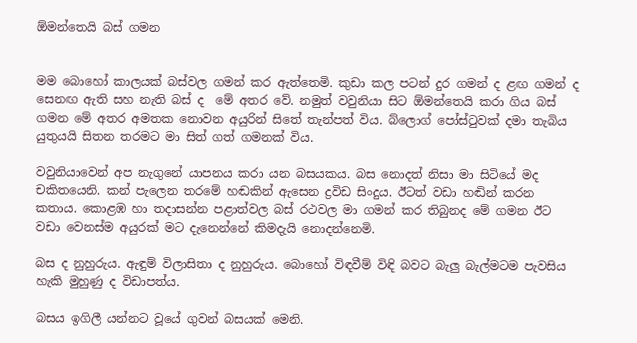ඕමන්තෙයි බස් ගමන


මම බොහෝ කාලයක් බස්වල ගමන් කර ඇත්තෙමි. කුඩා කල පටන් දුර ගමන් ද ළඟ ගමන් ද සෙනඟ ඇති සහ නැති බස් ද  මේ අතර වේ. නමුත් වවුනියා සිට ඕමන්තෙයි කරා ගිය බස් ගමන මේ අතර අමතක නොවන අයුරින් සිතේ තැන්පත් විය. බ්ලොග් පෝස්ටුවක් දමා තැබිය යුතුයයි සිතන තරමට මා සිත් ගත් ගමනක් විය.

වවුනියාවෙන් අප නැගුනේ යාපනය කරා යන බසයකය. බස නොදත් නිසා මා සිටියේ මද චකිතයෙනි. කන් පැලෙන තරමේ හඬකින් ඇසෙන ද්‍රවිඩ සිංදුය. ඊටත් වඩා හඬින් කරන කතාය. කොළඹ හා තදාසන්න පළාත්වල බස් රථවල මා ගමන් කර තිබුනද මේ ගමන ඊට වඩා වෙනස්ම අයුරක් මට දැනෙන්නේ කිමදැයි නොදන්නෙමි.

බස ද නුහුරුය. ඇඳුම් විලාසිතා ද නුහුරුය. බොහෝ විඳවීම් විඳි බවට බැලු බැල්මටම පැවසිය හැකි මුහුණු ද විඩාපත්ය.

බසය ඉගිලී යන්නට වූයේ ගුවන් බසයක් මෙනි.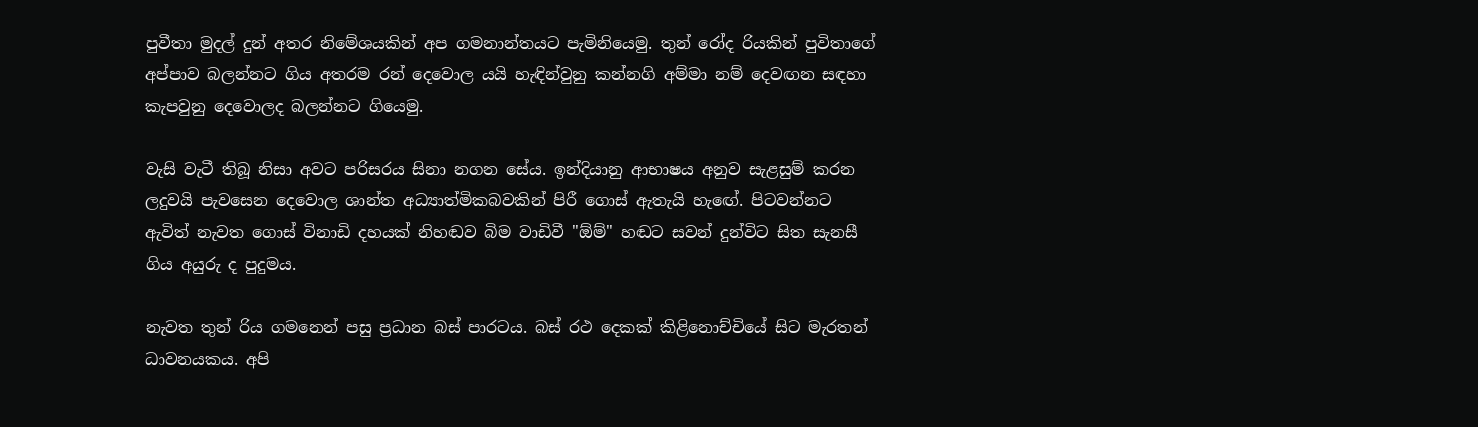පුවීතා මුදල් දුන් අතර නිමේශයකින් අප ගමනාන්තයට පැමිනියෙමු. තුන් රෝද රියකින් පුවිතාගේ අප්පාව බලන්නට ගිය අතරම රන් දෙවොල යයි හැඳින්වුනු කන්නගි අම්මා නම් දෙවඟන සඳහා කැපවුනු දෙවොලද බලන්නට ගියෙමු.

වැසි වැටී තිබූ නිසා අවට පරිසරය සිනා නගන සේය. ඉන්දියානු ආභාෂය අනුව සැළසුම් කරන ලදුවයි පැවසෙන දෙවොල ශාන්ත අධ්‍යාත්මිකබවකින් පිරී ගොස් ඇතැයි හැඟේ. පිටවන්නට ඇවිත් නැවත ගොස් විනාඩි දහයක් නිහඬව බිම වාඩිවී "ඕම්" හඬට සවන් දුන්විට සිත සැනසී ගිය අයුරු ද පුදුමය.

නැවත තුන් රිය ගමනෙන් පසු ප්‍රධාන බස් පාරටය. බස් රථ දෙකක් කිළිනොච්චියේ සිට මැරතන් ධාවනයකය. අපි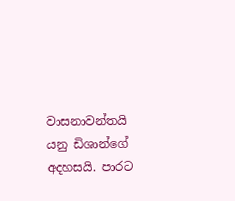වාසනාවන්තයි යනු ඩිශාන්ගේ අදහසයි. පාරට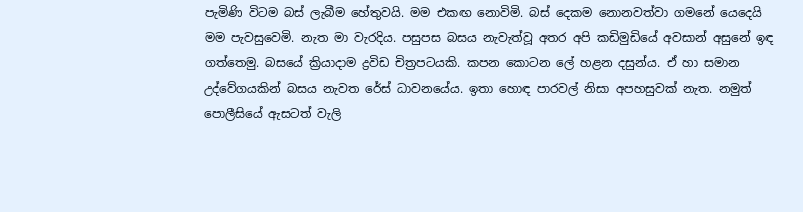පැමිණි විටම බස් ලැබීම හේතුවයි. මම එකඟ නොවිමි. බස් දෙකම නොනවත්වා ගමනේ යෙදෙයි මම පැවසුවෙමි. නැත මා වැරදිය. පසුපස බසය නැවැත්වූ අතර අපි කඩිමුඩියේ අවසාන් අසුනේ ඉඳ ගත්තෙමු. බසයේ ක්‍රියාදාම ද්‍රවිඩ චිත්‍රපටයකි. කපන කොටන ලේ හළන දසුන්ය. ඒ හා සමාන උද්වේගයකින් බසය නැවත රේස් ධාවනයේය. ඉතා හොඳ පාරවල් නිසා අපහසුවක් නැත. නමුත් පොලීසියේ ඇසටත් වැලි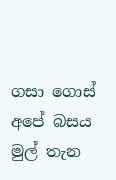ගසා ගොස් අපේ බසය මුල් තැන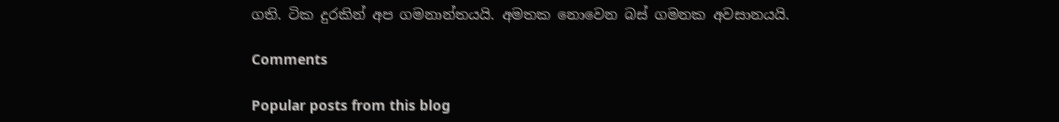ගති. ටික දුරකින් අප ගමනාන්තයයි. අමතක නොවෙන බස් ගමනක අවසානයයි.

Comments

Popular posts from this blog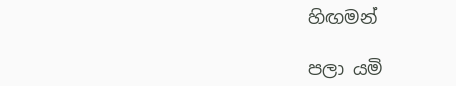හිඟමන්

පලා යමි